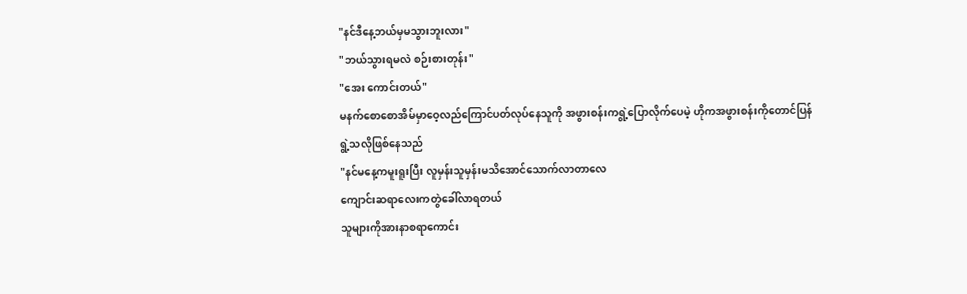"နင်ဒီနေ့ဘယ်မှမသွားဘူးလား"
"ဘယ်သွားရမလဲ စဉ်းစားတုန်း"
"အေး ကောင်းတယ်"
မနက်စောစောအိမ်မှာဝေ့လည်ကြောင်ပတ်လုပ်နေသူကို အဖွားစန်းကရွဲ့ပြောလိုက်ပေမဲ့ ဟိုကအဖွားစန်းကိုတောင်ပြန်ရွဲ့သလိုဖြစ်နေသည်
"နင်မနေ့ကမူးရူးပြီး လူမှန်းသူမှန်းမသိအောင်သောက်လာတာလေ
ကျောင်းဆရာလေးကတွဲခေါ်လာရတယ်
သူများကိုအားနာစရာကောင်း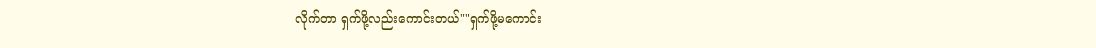လိုက်တာ ရှက်ဖို့လည်းကောင်းတယ်""ရှက်ဖို့မကောင်း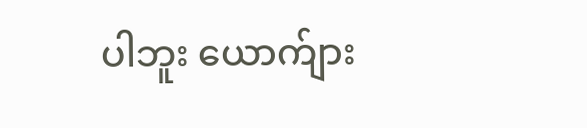ပါဘူး ယောက်ျား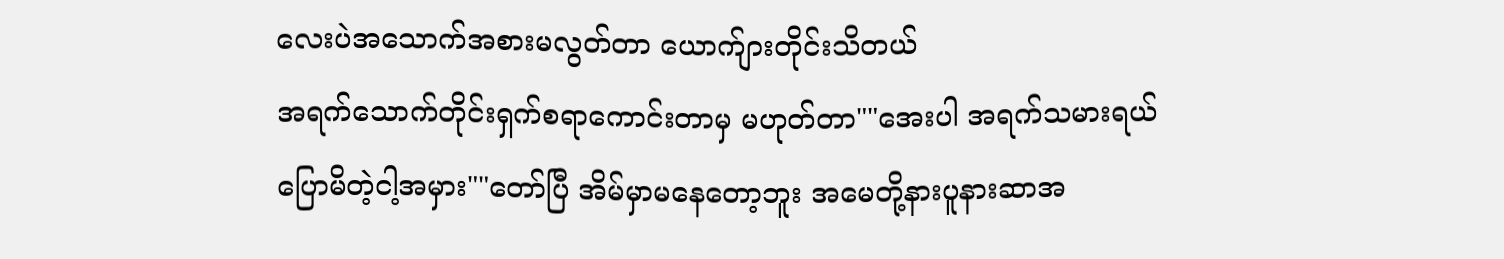လေးပဲအသောက်အစားမလွတ်တာ ယောက်ျားတိုင်းသိတယ်
အရက်သောက်တိုင်းရှက်စရာကောင်းတာမှ မဟုတ်တာ""အေးပါ အရက်သမားရယ်
ပြောမိတဲ့ငါ့အမှား""တော်ပြီ အိမ်မှာမနေတော့ဘူး အမေတို့နားပူနားဆာအ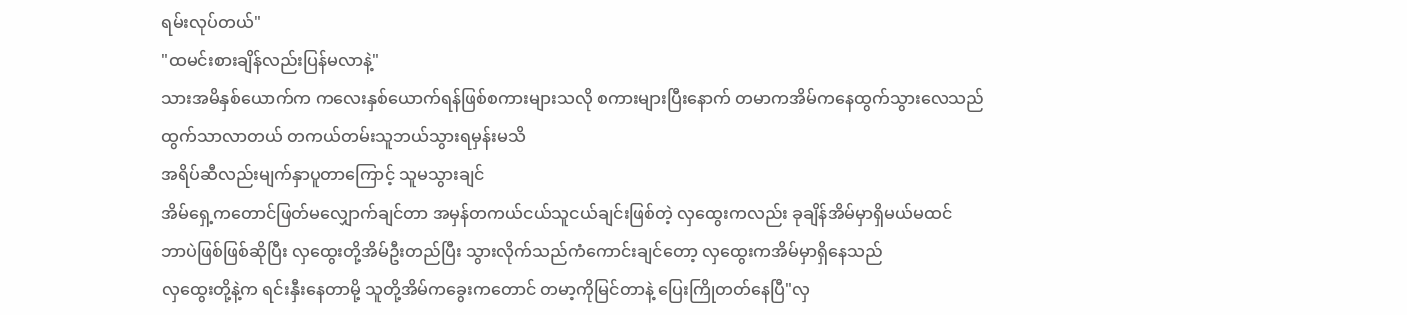ရမ်းလုပ်တယ်"
"ထမင်းစားချိန်လည်းပြန်မလာနဲ့"
သားအမိနှစ်ယောက်က ကလေးနှစ်ယောက်ရန်ဖြစ်စကားများသလို စကားများပြီးနောက် တမာကအိမ်ကနေထွက်သွားလေသည်
ထွက်သာလာတယ် တကယ်တမ်းသူဘယ်သွားရမှန်းမသိ
အရိပ်ဆီလည်းမျက်နှာပူတာကြောင့် သူမသွားချင်
အိမ်ရှေ့ကတောင်ဖြတ်မလျှောက်ချင်တာ အမှန်တကယ်ငယ်သူငယ်ချင်းဖြစ်တဲ့ လှထွေးကလည်း ခုချိန်အိမ်မှာရှိမယ်မထင်
ဘာပဲဖြစ်ဖြစ်ဆိုပြီး လှထွေးတို့အိမ်ဦးတည်ပြီး သွားလိုက်သည်ကံကောင်းချင်တော့ လှထွေးကအိမ်မှာရှိနေသည်
လှထွေးတို့နဲ့က ရင်းနှီးနေတာမို့ သူတို့အိမ်ကခွေးကတောင် တမာ့ကိုမြင်တာနဲ့ ပြေးကြိုတတ်နေပြီ"လှ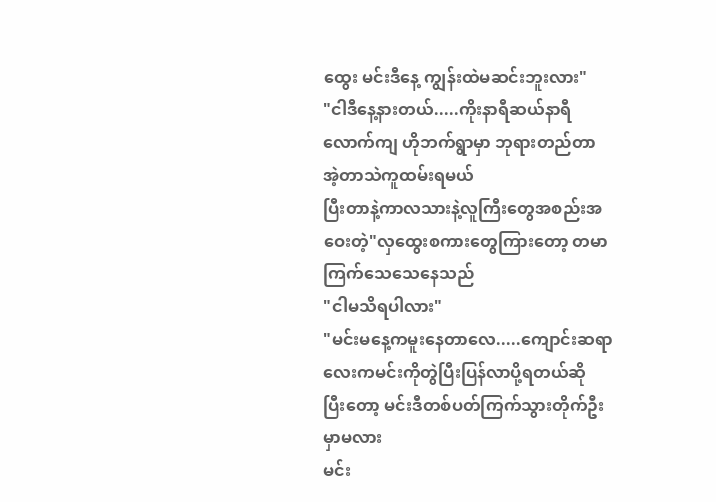ထွေး မင်းဒီနေ့ ကျွန်းထဲမဆင်းဘူးလား"
"ငါဒီနေ့နားတယ်.....ကိုးနာရီဆယ်နာရီလောက်ကျ ဟိုဘက်ရွာမှာ ဘုရားတည်တာ အဲ့တာသဲကူထမ်းရမယ်
ပြီးတာနဲ့ကာလသားနဲ့လူကြီးတွေအစည်းအဝေးတဲ့"လှထွေးစကားတွေကြားတော့ တမာကြက်သေသေနေသည်
"ငါမသိရပါလား"
"မင်းမနေ့ကမူးနေတာလေ.....ကျောင်းဆရာလေးကမင်းကိုတွဲပြီးပြန်လာပို့ရတယ်ဆို
ပြီးတော့ မင်းဒီတစ်ပတ်ကြက်သွားတိုက်ဦးမှာမလား
မင်း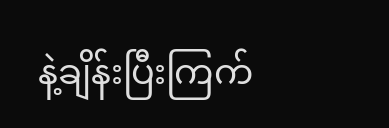နဲ့ချိန်းပြီးကြက်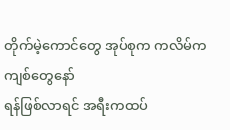တိုက်မဲ့ကောင်တွေ အုပ်စုက ကလိမ်ကကျစ်တွေနော်
ရန်ဖြစ်လာရင် အရီးကထပ်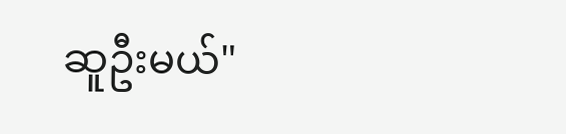ဆူဦးမယ်"